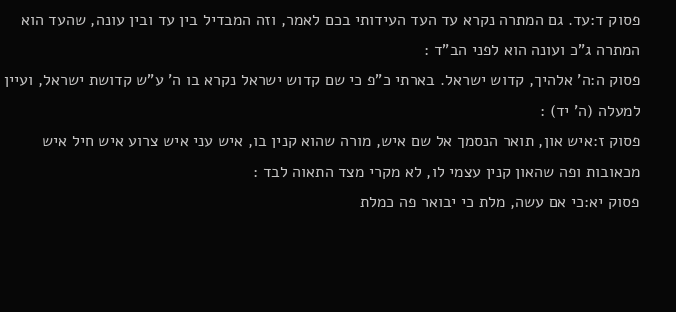פסוק ד:עד. גם המתרה נקרא עד העד העידותי בכם לאמר, וזה המבדיל בין עד ובין עונה, שהעד הוא המתרה ג"כ ועונה הוא לפני הב"ד :
פסוק ה:ה' אלהיך, קדוש ישראל. בארתי כ"פ כי שם קדוש ישראל נקרא בו ה' ע"ש קדושת ישראל, ועיין למעלה (ה' יד) :
פסוק ז:איש און, תואר הנסמך אל שם איש, מורה שהוא קנין בו, איש עני איש צרוע איש חיל איש מכאובות ופה שהאון קנין עצמי לו, לא מקרי מצד התאוה לבד :
פסוק יא:כי אם עשה, מלת כי יבואר פה כמלת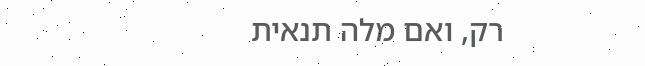רק, ואם מלה תנאית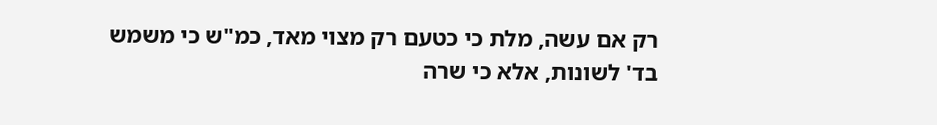רק אם עשה, מלת כי כטעם רק מצוי מאד, כמ"ש כי משמש בד' לשונות, אלא כי שרה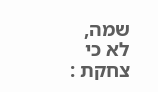שמה, לא כי צחקת :